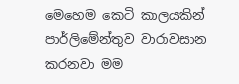මෙහෙම කෙටි කාලයකින් පාර්ලිමේන්තුව වාරාවසාන කරනවා මම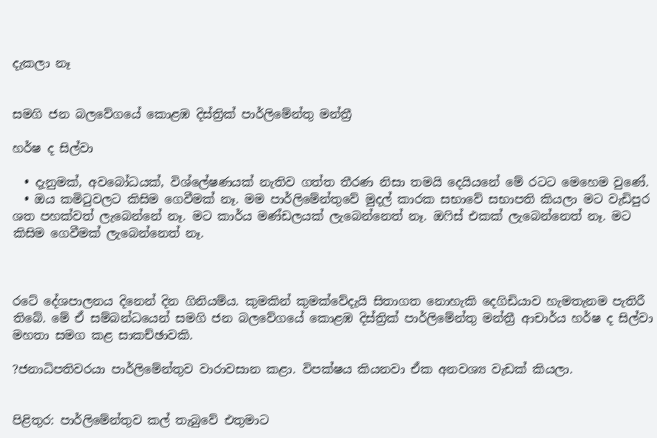දැකලා නෑ


සමගි ජන බලවේගයේ කොළඹ දිස්ත්‍රික් පාර්ලිමේන්තු මන්ත්‍රී

හර්ෂ ද සිල්වා

  • දැනුමක්, අවබෝධයක්, විශ්ලේෂණයක් නැතිව ගත්ත තීරණ නිසා තමයි දෙයියනේ මේ රටට මෙහෙම වුණේ.
  • ඔය කමිටුවලට කිසිම ගෙවීමක් නෑ. මම පාර්ලිමේන්තුවේ මුදල් කාරක සභාවේ සභාපති කියලා මට වැඩිපුර ශත පහක්වත් ලැබෙන්නේ නෑ. මට කාර්ය මණ්ඩලයක් ලැබෙන්නෙත් නෑ. ඔෆිස් එකක් ලැබෙන්නෙත් නෑ. මට කිසිම ගෙවීමක් ලැබෙන්නෙත් නෑ.



රටේ දේශපාලනය දිනෙන් දින ගිනියම්ය. කුමකින් කුමක්වේදැයි සිතාගත නොහැකි දෙගිඩියාව හැමතැනම පැතිරී තිබේ. මේ ඒ සම්බන්ධයෙන් සමගි ජන බලවේගයේ කොළඹ දිස්ත්‍රික් පාර්ලිමේන්තු මන්ත්‍රී ආචාර්ය හර්ෂ ද සිල්වා මහතා සමග කළ සාකච්ඡාවකි.

?ජනාධිපතිවරයා පාර්ලිමේන්තුව වාරාවසාන කළා. විපක්ෂය කියනවා ඒක අනවශ්‍ය වැඩක් කියලා.


පිළිතුර: පාර්ලිමේන්තුව කල් තැබුවේ එතුමාට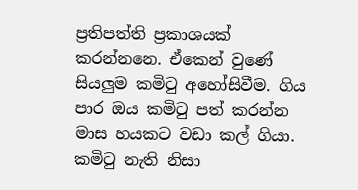ප්‍රතිපත්ති ප්‍රකාශයක් කරන්නනෙ. ඒකෙන් වුණේ සියලුම කමිටු අහෝසිවීම. ගිය පාර ඔය කමිටු පත් කරන්න මාස හයකට වඩා කල් ගියා. කමිටු නැති නිසා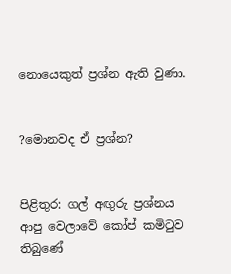නොයෙකුත් ප්‍රශ්න ඇති වුණා.


?මොනවද ඒ ප්‍රශ්න?


පිළිතුර: ගල් අඟුරු ප්‍රශ්නය ආපු වෙලාවේ කෝප් කමිටුව තිබුණේ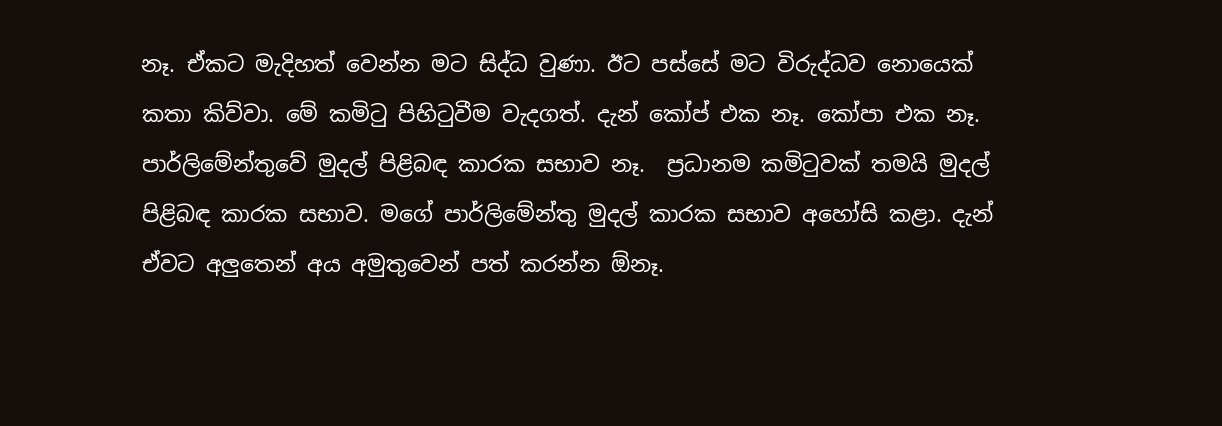නෑ. ඒකට මැදිහත් වෙන්න මට සිද්ධ වුණා. ඊට පස්සේ මට විරුද්ධව නොයෙක් කතා කිව්වා. මේ කමිටු පිහිටුවීම වැදගත්. දැන් කෝප් එක නෑ. කෝපා එක නෑ. පාර්ලිමේන්තුවේ මුදල් පිළිබඳ කාරක සභාව නෑ.  ප්‍රධානම කමිටුවක් තමයි මුදල් පිළිබඳ කාරක සභාව. මගේ පාර්ලිමේන්තු මුදල් කාරක සභාව අහෝසි කළා. දැන් ඒවට අලුතෙන් අය අමුතුවෙන් පත් කරන්න ඕනෑ.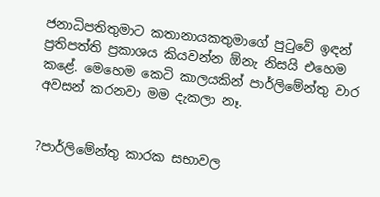ජනාධිපතිතුමාට කතානායකතුමාගේ පුටුවේ ඉඳන් ප්‍රතිපත්ති ප්‍රකාශය කියවන්න ඕනැ නිසයි එහෙම කළේ. මෙහෙම කෙටි කාලයකින් පාර්ලිමේන්තු වාර අවසන් කරනවා මම දැකලා නෑ.


?පාර්ලිමේන්තු කාරක සභාවල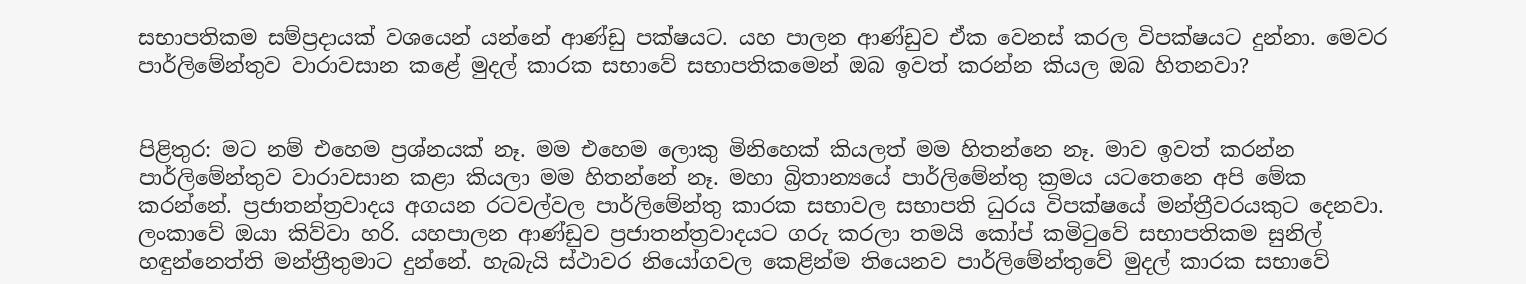සභාපතිකම සම්ප්‍රදායක් වශයෙන් යන්නේ ආණ්ඩු පක්ෂයට. යහ පාලන ආණ්ඩුව ඒක වෙනස් කරල විපක්ෂයට දුන්නා. මෙවර පාර්ලිමේන්තුව වාරාවසාන කළේ මුදල් කාරක සභාවේ සභාපතිකමෙන් ඔබ ඉවත් කරන්න කියල ඔබ හිතනවා?


පිළිතුර: මට නම් එහෙම ප්‍රශ්නයක් නෑ. මම එහෙම ලොකු මිනිහෙක් කියලත් මම හිතන්නෙ නෑ. මාව ඉවත් කරන්න පාර්ලිමේන්තුව වාරාවසාන කළා කියලා මම හිතන්නේ නෑ. මහා බ්‍රිතාන්‍යයේ පාර්ලිමේන්තු ක්‍රමය යටතෙනෙ අපි මේක කරන්නේ. ප්‍රජාතන්ත්‍රවාදය අගයන රටවල්වල පාර්ලිමේන්තු කාරක සභාවල සභාපති ධුරය විපක්ෂයේ මන්ත්‍රීවරයකුට දෙනවා. ලංකාවේ ඔයා කිව්වා හරි. යහපාලන ආණ්ඩුව ප්‍රජාතන්ත්‍රවාදයට ගරු කරලා තමයි කෝප් කමිටුවේ සභාපතිකම සුනිල් හඳුන්නෙත්ති මන්ත්‍රීතුමාට දුන්නේ. හැබැයි ස්ථාවර නියෝගවල කෙළින්ම තියෙනව පාර්ලිමේන්තුවේ මුදල් කාරක සභාවේ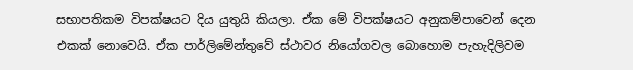සභාපතිකම විපක්ෂයට දිය යුතුයි කියලා. ඒක මේ විපක්ෂයට අනුකම්පාවෙන් දෙන එකක් නොවෙයි. ඒක පාර්ලිමේන්තුවේ ස්ථාවර නියෝගවල බොහොම පැහැදිලිවම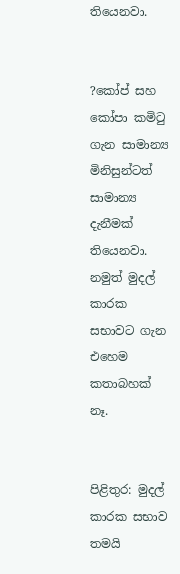තියෙනවා.


?කෝප් සහ කෝපා කමිටු ගැන සාමාන්‍ය මිනිසුන්ටත් සාමාන්‍ය දැනීමක් තියෙනවා. නමුත් මුදල් කාරක සභාවට ගැන එහෙම කතාබහක් නෑ.


පිළිතුර: මුදල් කාරක සභාව තමයි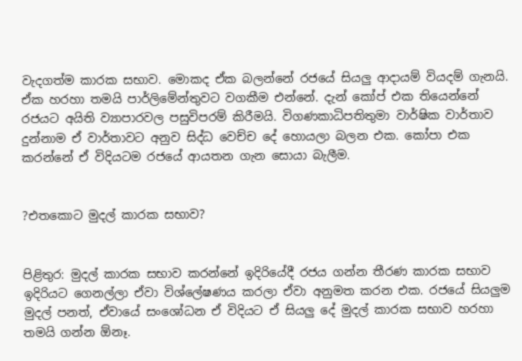වැදගත්ම කාරක සභාව. මොකද ඒක බලන්නේ රජයේ සියලු ආදායම් වියදම් ගැනයි. ඒක හරහා තමයි පාර්ලිමේන්තුවට වගකීම එන්නේ. දැන් කෝප් එක තියෙන්නේ රජයට අයිති ව්‍යාපාරවල පසුවිපරම් කිරීමයි. විගණකාධිපතිතුමා වාර්ෂික වාර්තාව දුන්නාම ඒ වාර්තාවට අනුව සිද්ධ වෙච්ච දේ හොයලා බලන එක. කෝපා එක කරන්නේ ඒ විදියටම රජයේ ආයතන ගැන සොයා බැලීම.


?එතකොට මුදල් කාරක සභාව?


පිළිතුර: මුදල් කාරක සභාව කරන්නේ ඉදිරියේදී රජය ගන්න තීරණ කාරක සභාව ඉදිරියට ගෙනල්ලා ඒවා විශ්ලේෂණය කරලා ඒවා අනුමත කරන එක. රජයේ සියලුම මුදල් පනත්, ඒවායේ සංශෝධන ඒ විදියට ඒ සියලු දේ මුදල් කාරක සභාව හරහා තමයි ගන්න ඕනෑ.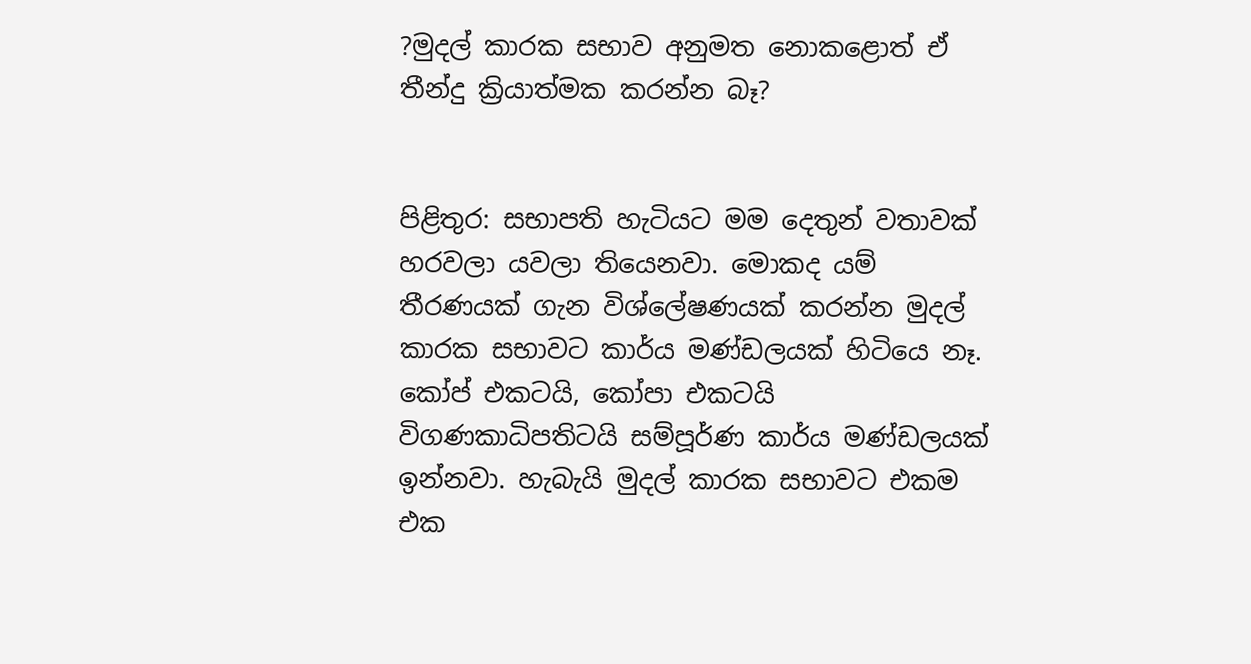?මුදල් කාරක සභාව අනුමත නොකළොත් ඒ තීන්දු ක්‍රියාත්මක කරන්න බෑ?


පිළිතුර: සභාපති හැටියට මම දෙතුන් වතාවක් හරවලා යවලා තියෙනවා. මොකද යම් තීරණයක් ගැන විශ්ලේෂණයක් කරන්න මුදල් කාරක සභාවට කාර්ය මණ්ඩලයක් හිටියෙ නෑ. කෝප් එකටයි, කෝපා එකටයි විගණකාධිපතිටයි සම්පූර්ණ කාර්ය මණ්ඩලයක් ඉන්නවා. හැබැයි මුදල් කාරක සභාවට එකම එක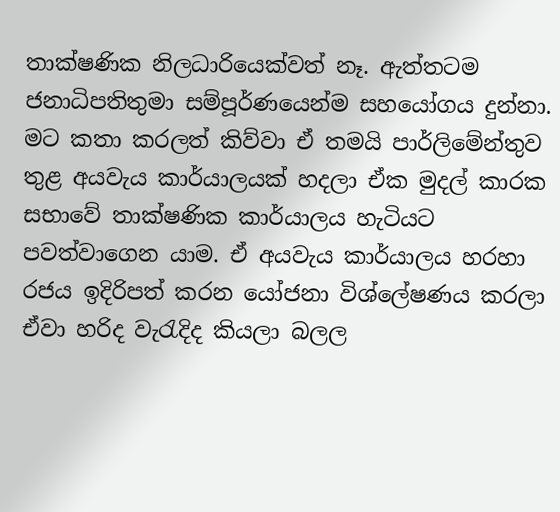තාක්ෂණික නිලධාරියෙක්වත් නෑ. ඇත්තටම ජනාධිපතිතුමා සම්පූර්ණයෙන්ම සහයෝගය දුන්නා. මට කතා කරලත් කිව්වා ඒ තමයි පාර්ලිමේන්තුව තුළ අයවැය කාර්යාලයක් හදලා ඒක මුදල් කාරක සභාවේ තාක්ෂණික කාර්යාලය හැටියට පවත්වාගෙන යාම. ඒ අයවැය කාර්යාලය හරහා රජය ඉදිරිපත් කරන යෝජනා විශ්ලේෂණය කරලා ඒවා හරිද වැරැදිද කියලා බලල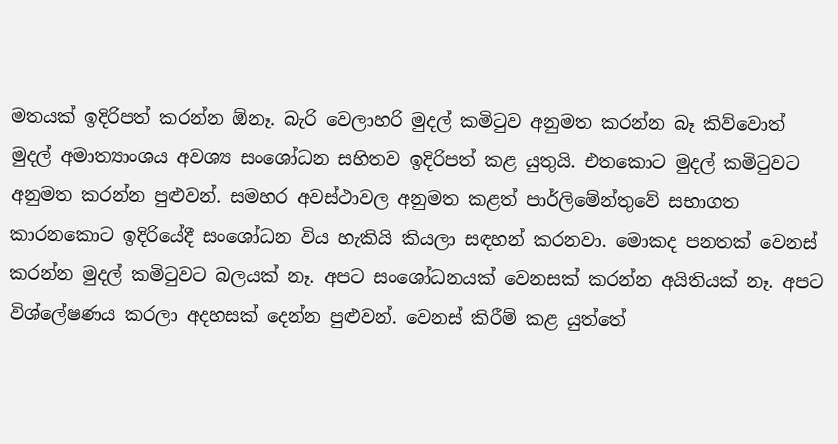මතයක් ඉදිරිපත් කරන්න ඕනෑ. බැරි වෙලාහරි මුදල් කමිටුව අනුමත කරන්න බෑ කිව්වොත් මුදල් අමාත්‍යාංශය අවශ්‍ය සංශෝධන සහිතව ඉදිරිපත් කළ යුතුයි. එතකොට මුදල් කමිටුවට අනුමත කරන්න පුළුවන්. සමහර අවස්ථාවල අනුමත කළත් පාර්ලිමේන්තුවේ සභාගත කාරනකොට ඉදිරියේදී සංශෝධන විය හැකියි කියලා සඳහන් කරනවා. මොකද පනතක් වෙනස් කරන්න මුදල් කමිටුවට බලයක් නෑ. අපට සංශෝධනයක් වෙනසක් කරන්න අයිතියක් නෑ. අපට විශ්ලේෂණය කරලා අදහසක් දෙන්න පුළුවන්. වෙනස් කිරීම් කළ යුත්තේ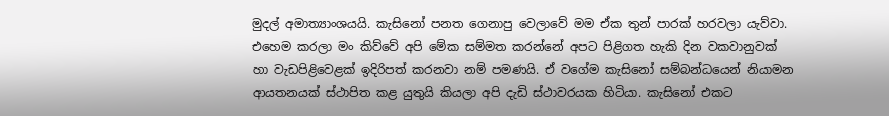මුදල් අමාත්‍යාංශයයි. කැසිනෝ පනත ගෙනාපු වෙලාවේ මම ඒක තුන් පාරක් හරවලා යැව්වා. එහෙම කරලා මං කිව්වේ අපි මේක සම්මත කරන්නේ අපට පිළිගත හැකි දින වකවානුවක් හා වැඩපිළිවෙළක් ඉදිරිපත් කරනවා නම් පමණයි. ඒ වගේම කැසිනෝ සම්බන්ධයෙන් නියාමන ආයතනයක් ස්ථාපිත කළ යුතුයි කියලා අපි දැඩි ස්ථාවරයක හිටියා. කැසිනෝ එකට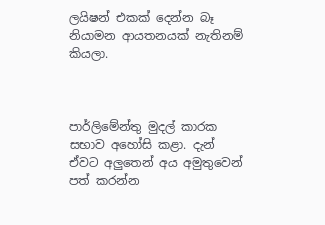ලයිෂන් එකක් දෙන්න බෑ නියාමන ආයතනයක් නැතිනම් කියලා.



පාර්ලිමේන්තු මුදල් කාරක සභාව අහෝසි කළා. දැන් ඒවට අලුතෙන් අය අමුතුවෙන් පත් කරන්න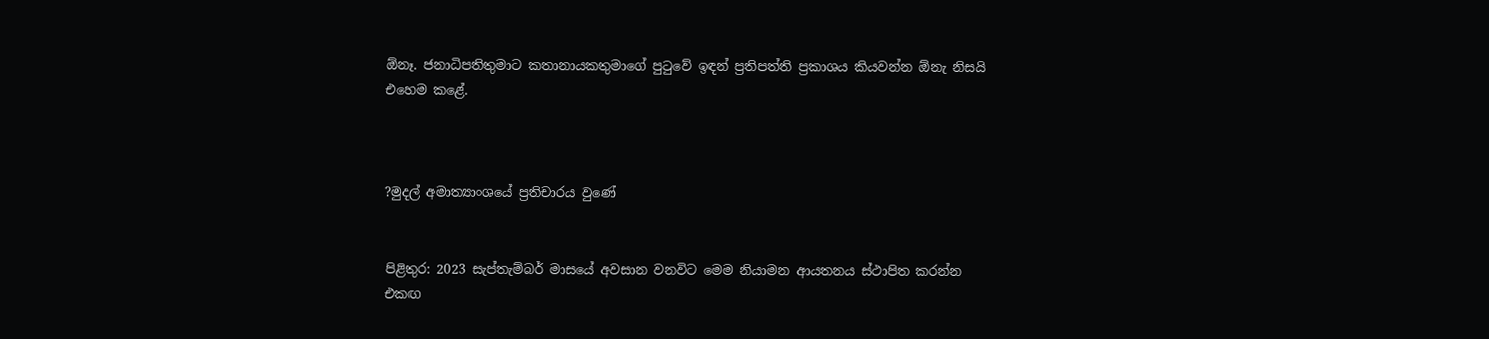ඕනෑ. ජනාධිපතිතුමාට කතානායකතුමාගේ පුටුවේ ඉඳන් ප්‍රතිපත්ති ප්‍රකාශය කියවන්න ඕනැ නිසයි එහෙම කළේ.



?මුදල් අමාත්‍යාංශයේ ප්‍රතිචාරය වුණේ


පිළිතුර: 2023 සැප්තැම්බර් මාසයේ අවසාන වනවිට මෙම නියාමන ආයතනය ස්ථාපිත කරන්න එකඟ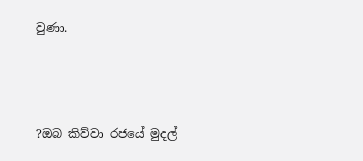වුණා.



?ඔබ කිව්වා රජයේ මුදල්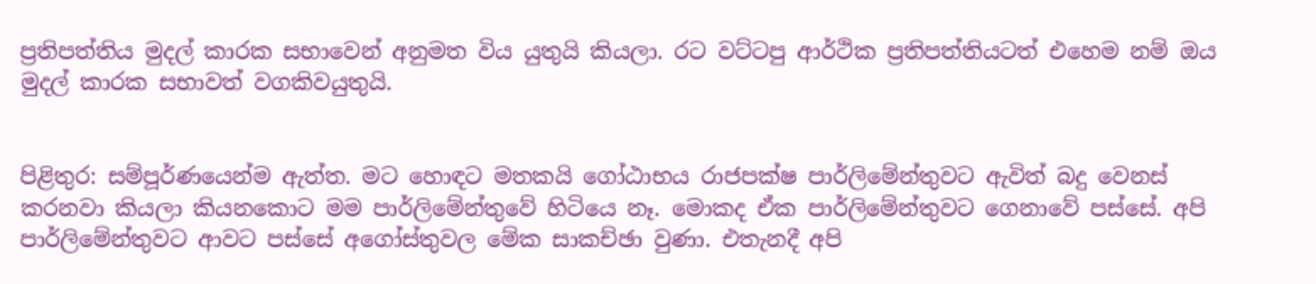ප්‍රතිපත්තිය මුදල් කාරක සභාවෙන් අනුමත විය යුතුයි කියලා. රට වට්ටපු ආර්ථික ප්‍රතිපත්තියටත් එහෙම නම් ඔය මුදල් කාරක සභාවත් වගකිවයුතුයි.


පිළිතුර: සම්පූර්ණයෙන්ම ඇත්ත. මට හොඳට මතකයි ගෝඨාභය රාජපක්ෂ පාර්ලිමේන්තුවට ඇවිත් බදු වෙනස් කරනවා කියලා කියනකොට මම පාර්ලිමේන්තුවේ හිටියෙ නෑ. මොකද ඒක පාර්ලිමේන්තුවට ගෙනාවේ පස්සේ. අපි පාර්ලිමේන්තුවට ආවට පස්සේ අගෝස්තුවල මේක සාකච්ඡා වුණා. එතැනදී අපි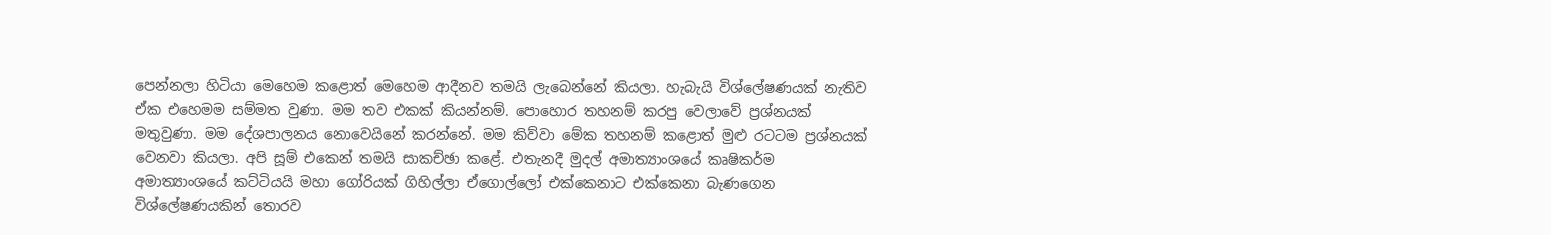පෙන්නලා හිටියා මෙහෙම කළොත් මෙහෙම ආදීනව තමයි ලැබෙන්නේ කියලා. හැබැයි විශ්ලේෂණයක් නැතිව ඒක එහෙමම සම්මත වුණා. මම තව එකක් කියන්නම්. පොහොර තහනම් කරපු වෙලාවේ ප්‍රශ්නයක් මතුවුණා. මම දේශපාලනය නොවෙයිනේ කරන්නේ. මම කිව්වා මේක තහනම් කළොත් මුළු රටටම ප්‍රශ්නයක් වෙනවා කියලා. අපි සූම් එකෙන් තමයි සාකච්ඡා කළේ. එතැනදී මුදල් අමාත්‍යාංශයේ කෘෂිකර්ම අමාත්‍යාංශයේ කට්ටියයි මහා ගෝරියක් ගිහිල්ලා ඒගොල්ලෝ එක්කෙනාට එක්කෙනා බැණගෙන විශ්ලේෂණයකින් තොරව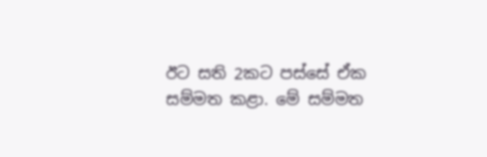ඊට සති 2කට පස්සේ ඒක සම්මත කළා. මේ සම්මත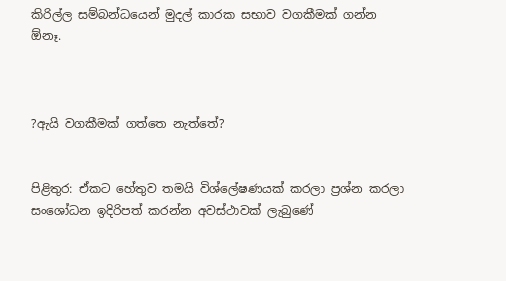කිරිල්ල සම්බන්ධයෙන් මුදල් කාරක සභාව වගකීමක් ගන්න ඕනෑ.



?ඇයි වගකීමක් ගත්තෙ නැත්තේ?


පිළිතුර: ඒකට හේතුව තමයි විශ්ලේෂණයක් කරලා ප්‍රශ්න කරලා සංශෝධන ඉදිරිපත් කරන්න අවස්ථාවක් ලැබුණේ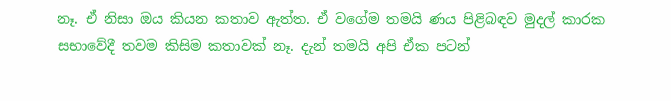නෑ. ඒ නිසා ඔය කියන කතාව ඇත්ත. ඒ වගේම තමයි ණය පිළිබඳව මුදල් කාරක සභාවේදී තවම කිසිම කතාවක් නෑ. දැන් තමයි අපි ඒක පටන්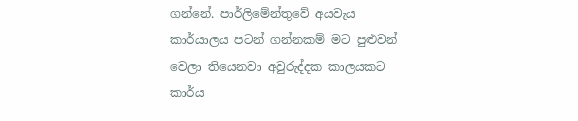ගන්නේ. පාර්ලිමේන්තුවේ අයවැය කාර්යාලය පටන් ගන්නකම් මට පුළුවන් වෙලා තියෙනවා අවුරුද්දක කාලයකට කාර්ය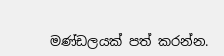මණ්ඩලයක් පත් කරන්න.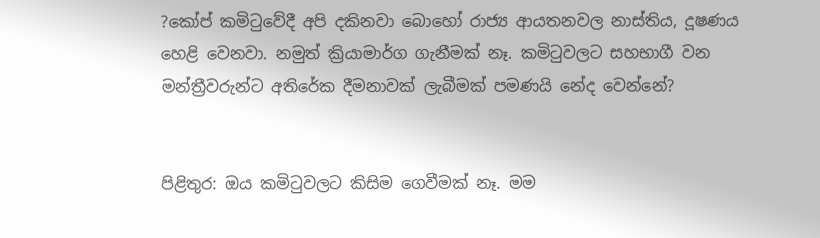?කෝප් කමිටුවේදී අපි දකිනවා බොහෝ රාජ්‍ය ආයතනවල නාස්තිය, දූෂණය හෙළි වෙනවා. නමුත් ක්‍රියාමාර්ග ගැනීමක් නෑ. කමිටුවලට සහභාගී වන මන්ත්‍රීවරුන්ට අතිරේක දීමනාවක් ලැබීමක් පමණයි නේද වෙන්නේ?


පිළිතුර: ඔය කමිටුවලට කිසිම ගෙවීමක් නෑ. මම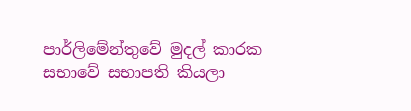පාර්ලිමේන්තුවේ මුදල් කාරක සභාවේ සභාපති කියලා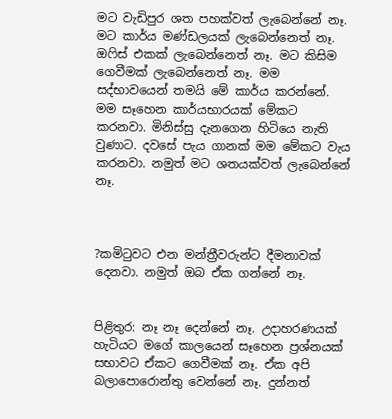මට වැඩිපුර ශත පහක්වත් ලැබෙන්නේ නෑ. මට කාර්ය මණ්ඩලයක් ලැබෙන්නෙත් නෑ. ඔෆිස් එකක් ලැබෙන්නෙත් නෑ. මට කිසිම ගෙවීමක් ලැබෙන්නෙත් නෑ. මම සද්භාවයෙන් තමයි මේ කාර්ය කරන්නේ. මම සෑහෙන කාර්යභාරයක් මේකට කරනවා. මිනිස්සු දැනගෙන හිටියෙ නැති වුණාට. දවසේ පැය ගානක් මම මේකට වැය කරනවා. නමුත් මට ශතයක්වත් ලැබෙන්නේ නෑ.



?කමිටුවට එන මන්ත්‍රීවරුන්ට දීමනාවක් දෙනවා. නමුත් ඔබ ඒක ගන්නේ නෑ.


පිළිතුර: නෑ නෑ දෙන්නේ නෑ. උදාහරණයක් හැටියට මගේ කාලයෙන් සෑහෙන ප්‍රශ්නයක් සභාවට ඒකට ගෙවීමක් නෑ. ඒක අපි බලාපොරොන්තු වෙන්නේ නෑ. දුන්නත්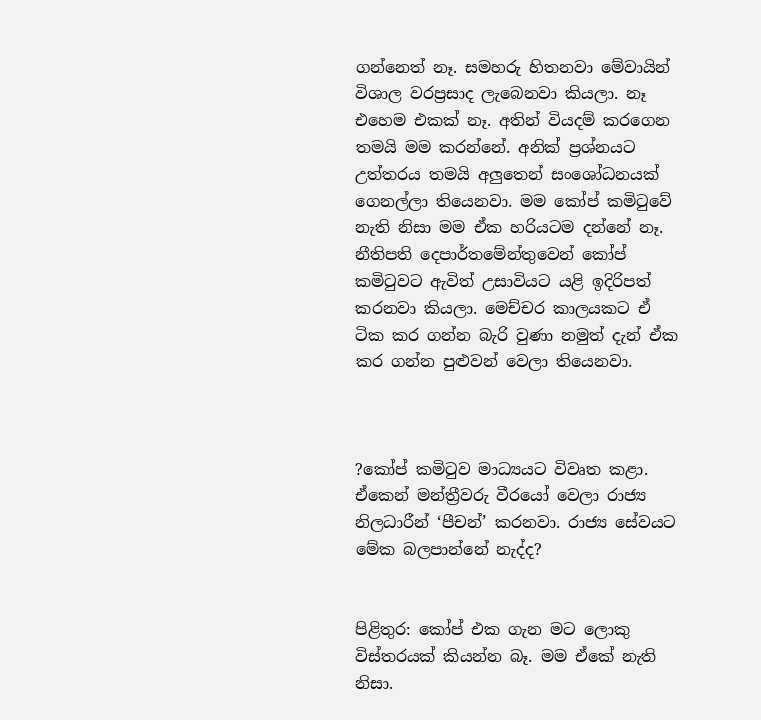ගන්නෙත් නෑ. සමහරු හිතනවා මේවායින් විශාල වරප්‍රසාද ලැබෙනවා කියලා. නෑ එහෙම එකක් නෑ. අතින් වියදම් කරගෙන තමයි මම කරන්නේ. අනික් ප්‍රශ්නයට උත්තරය තමයි අලුතෙන් සංශෝධනයක් ගෙනල්ලා තියෙනවා. මම කෝප් කමිටුවේ නැති නිසා මම ඒක හරියටම දන්නේ නෑ. නීතිපති දෙපාර්තමේන්තුවෙන් කෝප් කමිටුවට ඇවිත් උසාවියට යළි ඉදිරිපත් කරනවා කියලා. මෙච්චර කාලයකට ඒ ටික කර ගන්න බැරි වුණා නමුත් දැන් ඒක කර ගන්න පුළුවන් වෙලා තියෙනවා.



?කෝප් කමිටුව මාධ්‍යයට විවෘත කළා. ඒකෙන් මන්ත්‍රීවරු වීරයෝ වෙලා රාජ්‍ය නිලධාරීන් ‘පීචන්’ කරනවා. රාජ්‍ය සේවයට මේක බලපාන්නේ නැද්ද?


පිළිතුර: කෝප් එක ගැන මට ලොකු විස්තරයක් කියන්න බෑ. මම ඒකේ නැති නිසා.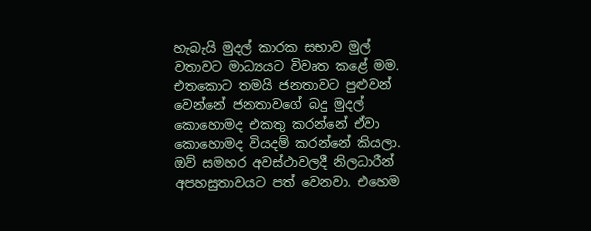හැබැයි මුදල් කාරක සභාව මුල් වතාවට මාධ්‍යයට විවෘත කළේ මම. එතකොට තමයි ජනතාවට පුළුවන් වෙන්නේ ජනතාවගේ බදු මුදල් කොහොමද එකතු කරන්නේ ඒවා කොහොමද වියදම් කරන්නේ කියලා. ඔව් සමහර අවස්ථාවලදී නිලධාරීන් අපහසුතාවයට පත් වෙනවා. එහෙම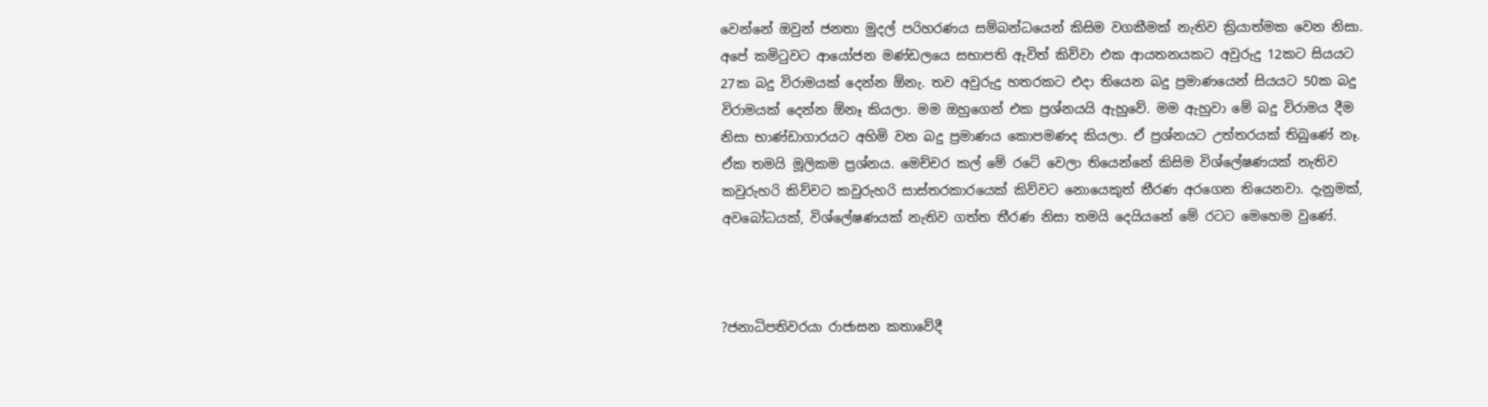වෙන්නේ ඔවුන් ජනතා මුදල් පරිහරණය සම්බන්ධයෙන් කිසිම වගකීමක් නැතිව ක්‍රියාත්මක වෙන නිසා. අපේ කමිටුවට ආයෝජන මණ්ඩලයෙ සභාපති ඇවිත් කිව්වා එක ආයතනයකට අවුරුදු 12කට සියයට 27ක බදු විරාමයක් දෙන්න ඕනැ. තව අවුරුදු හතරකට එදා තියෙන බදු ප්‍රමාණයෙන් සියයට 50ක බදු විරාමයක් දෙන්න ඕනෑ කියලා. මම ඔහුගෙන් එක ප්‍රශ්නයයි ඇහුවේ. මම ඇහුවා මේ බදු විරාමය දීම නිසා භාණ්ඩාගාරයට අහිමි වන බදු ප්‍රමාණය කොපමණද කියලා. ඒ ප්‍රශ්නයට උත්තරයක් තිබුණේ නෑ. ඒක තමයි මූලිකම ප්‍රශ්නය. මෙච්චර කල් මේ රටේ වෙලා තියෙන්නේ කිසිම විශ්ලේෂණයක් නැතිව කවුරුහරි කිව්වට කවුරුහරි සාස්තරකාරයෙක් කිව්වට නොයෙකුත් තීරණ අරගෙන තියෙනවා. දැනුමක්, අවබෝධයක්, විශ්ලේෂණයක් නැතිව ගත්ත තීරණ නිසා තමයි දෙයියනේ මේ රටට මෙහෙම වුණේ.



?ජනාධිපතිවරයා රාජාසන කතාවේදී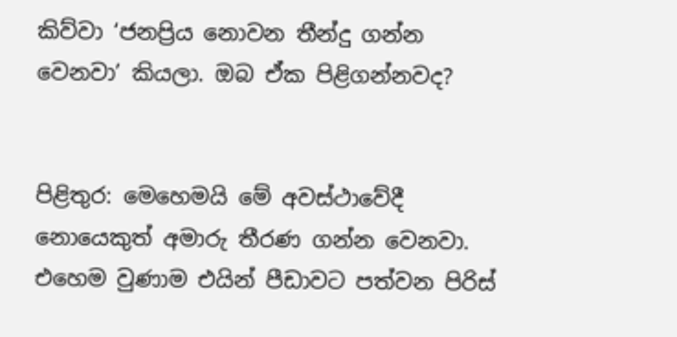කිව්වා ‘ජනප්‍රිය නොවන තීන්දු ගන්න වෙනවා’ කියලා. ඔබ ඒක පිළිගන්නවද?


පිළිතුර: මෙහෙමයි මේ අවස්ථාවේදී නොයෙකුත් අමාරු තීරණ ගන්න වෙනවා. එහෙම වුණාම එයින් පීඩාවට පත්වන පිරිස්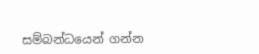සම්බන්ධයෙන් ගන්න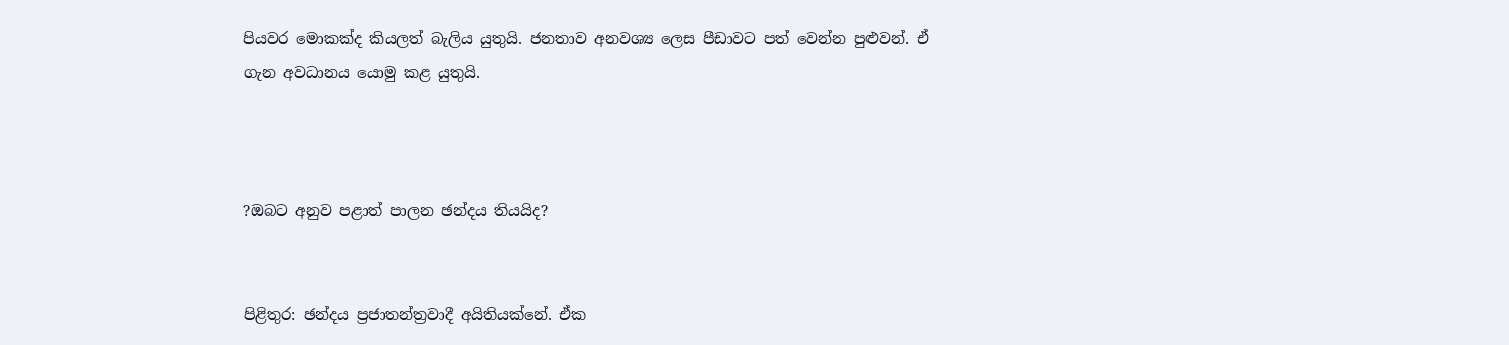පියවර මොකක්ද කියලත් බැලිය යුතුයි. ජනතාව අනවශ්‍ය ලෙස පීඩාවට පත් වෙන්න පුළුවන්. ඒ ගැන අවධානය යොමු කළ යුතුයි.



?ඔබට අනුව පළාත් පාලන ඡන්දය තියයිද?


පිළිතුර: ඡන්දය ප්‍රජාතන්ත්‍රවාදී අයිතියක්නේ. ඒක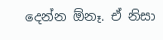දෙන්න ඕනෑ. ඒ නිසා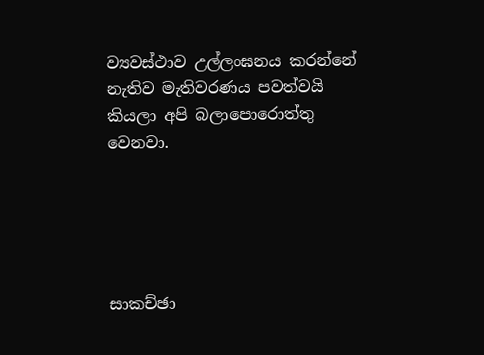ව්‍යවස්ථාව උල්ලංඝනය කරන්නේ නැතිව මැතිවරණය පවත්වයි කියලා අපි බලාපොරොත්තු වෙනවා.





සාකච්ඡා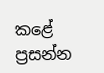කළේ
ප්‍රසන්න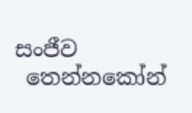සංජීව
 තෙන්නකෝන්